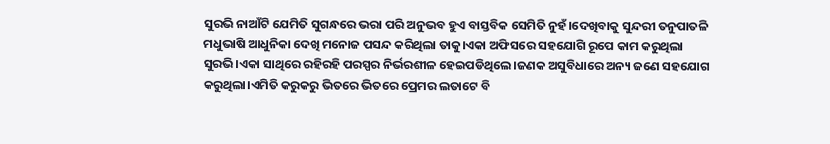ସୁରଭି ନାଆଁଟି ଯେମିତି ସୁଗନ୍ଧରେ ଭରା ପରି ଅନୁଭବ ହୁଏ ବାସ୍ତବିକ ସେମିତି ନୁହଁ।ଦେଖିବାକୁ ସୁନ୍ଦରୀ ତନୁପାତଳି ମଧୁଭାଷି ଆଧୁନିକା ଦେଖି ମନୋଜ ପସନ୍ଦ କରିଥିଲା ତାକୁ।ଏକା ଅଫିସରେ ସହଯୋଗି ରୂପେ କାମ କରୁଥିଲା ସୁରଭି।ଏକା ସାଥିରେ ରହିରହି ପରସ୍ପର ନିର୍ଭରଶୀଳ ହେଇପଡିଥିଲେ।ଜଣକ ଅସୁବିଧାରେ ଅନ୍ୟ ଜଣେ ସହଯୋଗ କରୁଥିଲା।ଏମିତି କରୁକରୁ ଭିତରେ ଭିତରେ ପ୍ରେମର ଲତାଟେ ବି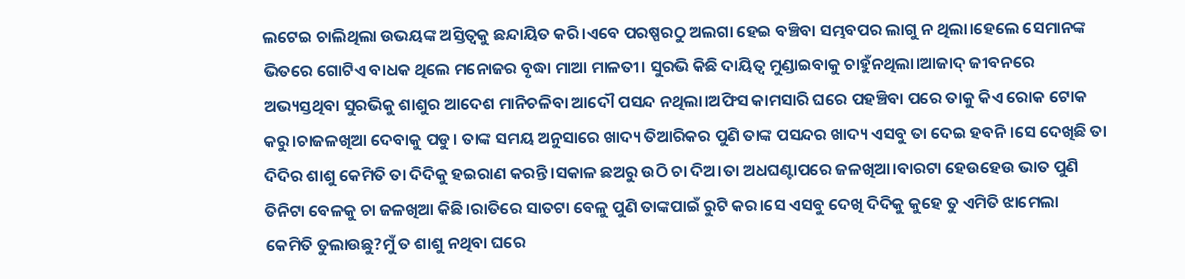ଲଟେଇ ଚାଲିଥିଲା ଉଭୟଙ୍କ ଅସ୍ତିତ୍ବକୁ ଛନ୍ଦାୟିତ କରି।ଏବେ ପରଷ୍ପରଠୁ ଅଲଗା ହେଇ ବଞ୍ଚିବା ସମ୍ଭବପର ଲାଗୁ ନ ଥିଲା।ହେଲେ ସେମାନଙ୍କ ଭିତରେ ଗୋଟିଏ ବାଧକ ଥିଲେ ମନୋଜର ବୃଦ୍ଧା ମାଆ ମାଳତୀ। ସୁରଭି କିଛି ଦାୟିତ୍ବ ମୁଣ୍ଡାଇବାକୁ ଚାହୁଁନଥିଲା।ଆଜାଦ୍ ଜୀବନରେ ଅଭ୍ୟସ୍ତଥିବା ସୁରଭିକୁ ଶାଶୁର ଆଦେଶ ମାନିଚଳିବା ଆଦୌ ପସନ୍ଦ ନଥିଲା।ଅଫିସ କାମସାରି ଘରେ ପହଞ୍ଚିବା ପରେ ତାକୁ କିଏ ରୋକ ଟୋକ କରୁ।ଚାଜଳଖିଆ ଦେବାକୁ ପଡୁ। ତାଙ୍କ ସମୟ ଅନୁସାରେ ଖାଦ୍ୟ ତିଆରିକର ପୁଣି ତାଙ୍କ ପସନ୍ଦର ଖାଦ୍ୟ ଏସବୁ ତା ଦେଇ ହବନି।ସେ ଦେଖିଛି ତା ଦିଦିର ଶାଶୁ କେମିତି ତା ଦିଦିକୁ ହଇରାଣ କରନ୍ତି।ସକାଳ ଛଅରୁ ଉଠି ଚା ଦିଅ।ତା ଅଧଘଣ୍ଟାପରେ ଜଳଖିଆ।ବାରଟା ହେଉହେଉ ଭାତ ପୁଣି ତିନିଟା ବେଳକୁ ଚା ଜଳଖିଆ କିଛି।ରାତିରେ ସାତଟା ବେଳୁ ପୁଣି ତାଙ୍କପାଇଁ ରୁଟି କର।ସେ ଏସବୁ ଦେଖି ଦିଦିକୁ କୁହେ ତୁ ଏମିତି ଝାମେଲା କେମିତି ତୁଲାଉଛୁ?ମୁଁ ତ ଶାଶୁ ନଥିବା ଘରେ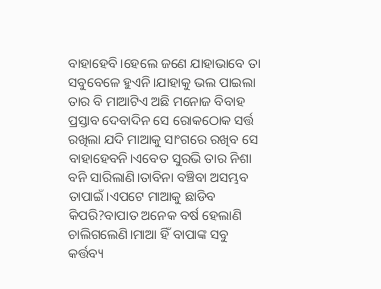ବାହାହେବି।ହେଲେ ଜଣେ ଯାହାଭାବେ ତା ସବୁବେଳେ ହୁଏନି।ଯାହାକୁ ଭଲ ପାଇଲା ତାର ବି ମାଆଟିଏ ଅଛି ମନୋଜ ବିବାହ ପ୍ରସ୍ତାବ ଦେବାଦିନ ସେ ରୋକଠୋକ ସର୍ତ୍ତ ରଖିଲା ଯଦି ମାଆକୁ ସାଂଗରେ ରଖିବ ସେ ବାହାହେବନି।ଏବେତ ସୁରଭି ତାର ନିଶା ବନି ସାରିଲାଣି।ତାବିନା ବଞ୍ଚିବା ଅସମ୍ଭବ ତାପାଇଁ।ଏପଟେ ମାଆକୁ ଛାଡିବ କିପରି?ବାପାତ ଅନେକ ବର୍ଷ ହେଲାଣି ଚାଲିଗଲେଣି।ମାଆ ହିଁ ବାପାଙ୍କ ସବୁ କର୍ତ୍ତବ୍ୟ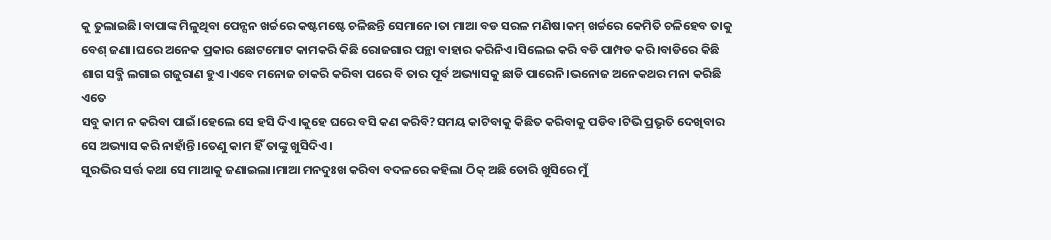କୁ ତୁଲାଇଛି।ବାପାଙ୍କ ମିଳୁଥିବା ପେନ୍ସନ ଖର୍ଚ୍ଚରେ କଷ୍ଟମଷ୍ଟେ ଚଳିଛନ୍ତି ସେମାନେ।ତା ମାଆ ବଡ ସରଳ ମଣିଷ।କମ୍ ଖର୍ଚ୍ଚରେ କେମିତି ଚଳିହେବ ତାକୁ ବେଶ୍ ଜଣା।ଘରେ ଅନେକ ପ୍ରକାର ଛୋଟମୋଟ କାମକରି କିଛି ରୋଜଗାର ପନ୍ଥା ବାହାର କରିନିଏ।ସିଲେଇ କରି ବଡି ପାମ୍ପଡ କରି।ବାଡିରେ କିଛି ଶାଗ ସବ୍ଜି ଲଗାଇ ଗଜୁରାଣ ହୁଏ।ଏବେ ମନୋଜ ଚାକରି କରିବା ପରେ ବି ତାର ପୂର୍ବ ଅଭ୍ୟାସକୁ ଛାଡି ପାରେନି।ଭନୋଜ ଅନେକଥର ମନା କରିଛି ଏତେ
ସବୁ କାମ ନ କରିବା ପାଇଁ।ହେଲେ ସେ ହସି ଦିଏ।କୁହେ ଘରେ ବସି କଣ କରିବି?ସମୟ କାଟିବାକୁ କିଛିତ କରିବାକୁ ପଡିବ।ଟିଭି ପ୍ରଭୃତି ଦେଖିବାର ସେ ଅଭ୍ୟାସ କରି ନାହାଁନ୍ତି।ତେଣୁ କାମ ହିଁ ତାଙ୍କୁ ଖୁସିଦିଏ।
ସୁରଭିର ସର୍ତ୍ତ କଥା ସେ ମାଆକୁ ଜଣାଇଲା।ମାଆ ମନଦୁଃଖ କରିବା ବଦଳରେ କହିଲା ଠିକ୍ ଅଛି ତୋରି ଖୁସିରେ ମୁଁ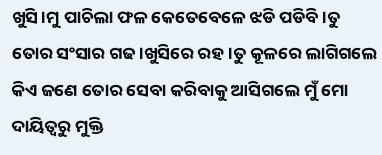ଖୁସି।ମୁ ପାଚିଲା ଫଳ କେତେବେଳେ ଝଡି ପଡିବି।ତୁ ତୋର ସଂସାର ଗଢ।ଖୁସିରେ ରହ।ତୁ କୂଳରେ ଲାଗିଗଲେ କିଏ ଜଣେ ତୋର ସେବା କରିବାକୁ ଆସିଗଲେ ମୁଁ ମୋ ଦାୟିତ୍ବରୁ ମୁକ୍ତି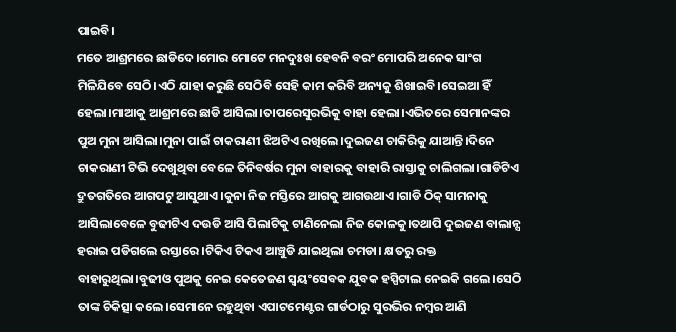ପାଇବି।
ମତେ ଆଶ୍ରମରେ ଛାଡିଦେ।ମୋର ମୋଟେ ମନଦୁଃଖ ହେବନି ବରଂ ମୋପରି ଅନେକ ସାଂଗ ମିଳିଯିବେ ସେଠି।ଏଠି ଯାହା କରୁଛି ସେଠିବି ସେହି କାମ କରିବି ଅନ୍ୟକୁ ଶିଖାଇବି।ସେଇଆ ହିଁ ହେଲା।ମାଆକୁ ଆଶ୍ରମରେ ଛାଡି ଆସିଲା।ତାପରେସୁରଭିକୁ ବାହା ହେଲା।ଏଭିତରେ ସେମାନଙ୍କର ପୁଅ ମୁନା ଆସିଲା।ମୁନା ପାଇଁ ଚାକରାଣୀ ଝିଅଟିଏ ରଖିଲେ।ଦୁଇଜଣ ଚାକିରିକୁ ଯାଆନ୍ତି।ଦିନେ ଚାକରାଣୀ ଟିଭି ଦେଖୁଥିବା ବେଳେ ତିନିବର୍ଷର ମୁନା ବାହାରକୁ ବାହାରି ରାସ୍ତାକୁ ଚାଲିଗଲା।ଗାଡିଟିଏ ଦ୍ରୁତଗତିରେ ଆଗପଟୁ ଆସୁଥାଏ।କୁନା ନିଜ ମସ୍ତିରେ ଆଗକୁ ଆଗଉଥାଏ।ଗାଡି ଠିକ୍ ସାମନାକୁ ଆସିଲାବେଳେ ବୁଢୀଟିଏ ଦଉଡି ଆସି ପିଲାଟିକୁ ଟାଣିନେଲା ନିଜ କୋଳକୁ।ତଥାପି ଦୁଇଜଣ ବାଲାନ୍ସ ହରାଇ ପଡିଗଲେ ରସ୍ତାରେ।ଟିକିଏ ଟିକଏ ଆଞ୍ଚୁଡି ଯାଇଥିଲା ଚମଡା। କ୍ଷତରୁ ରକ୍ତ ବାହାରୁଥିଲା।ବୁଢୀଓ ପୁଅକୁ ନେଇ କେତେଜଣ ସ୍ବୟଂସେବକ ଯୁବକ ହସ୍ପିଟାଲ ନେଇକି ଗଲେ।ସେଠି ତାଙ୍କ ଚିକିତ୍ସା କଲେ।ସେମାନେ ରହୁଥିବା ଏପାଟମେଣ୍ଟର ଗାର୍ଡଠାରୁ ସୁରଭିର ନମ୍ବର ଆଣି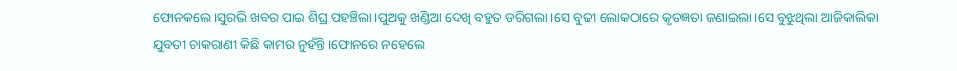ଫୋନକଲେ।ସୁରଭି ଖବର ପାଇ ଶିଘ୍ର ପହଞ୍ଚିଲା।ପୁଅକୁ ଖଣ୍ଡିଆ ଦେଖି ବହୁତ ଡରିଗଲା।ସେ ବୁଢୀ ଲୋକଠାରେ କୃତଜ୍ଞତା ଜଣାଇଲା।ସେ ବୁଝୁଥିଲା ଆଜିକାଲିକା ଯୁବତୀ ଚାକରାଣୀ କିଛି କାମର ନୁହଁନ୍ତି।ଫୋନରେ ନହେଲେ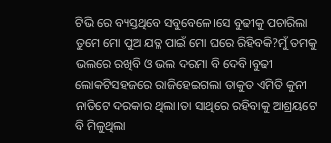ଟିଭି ରେ ବ୍ୟସ୍ତଥିବେ ସବୁବେଳେ।ସେ ବୁଢୀକୁ ପଚାରିଲା ତୁମେ ମୋ ପୁଅ ଯତ୍ଳ ପାଇଁ ମୋ ଘରେ ରିହିବକି?ମୁଁ ତମକୁ ଭଲରେ ରଖିବି ଓ ଭଲ ଦରମା ବି ଦେବି।ବୁଢୀ ଲୋକଟିସହଜରେ ରାଜିହେଇଗଲା ତାକୁତ ଏମିତି କୁନୀ ନାତିଟେ ଦରକାର ଥିଲା।ତା ସାଥିରେ ରହିବାକୁ ଆଶ୍ରୟଟେ ବି ମିଳୁଥିଲା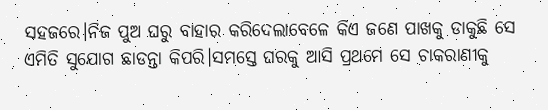ସହଜରେ।ନିଜ ପୁଅ ଘରୁ ବାହାର କରିଦେଲାବେଳେ କିଏ ଜଣେ ପାଖକୁ ଡାକୁଛି ସେ ଏମିତି ସୁଯୋଗ ଛାଡନ୍ତା କିପରି।ସମସ୍ତେ ଘରକୁ ଆସି ପ୍ରଥମେ ସେ ଚାକରାଣୀକୁ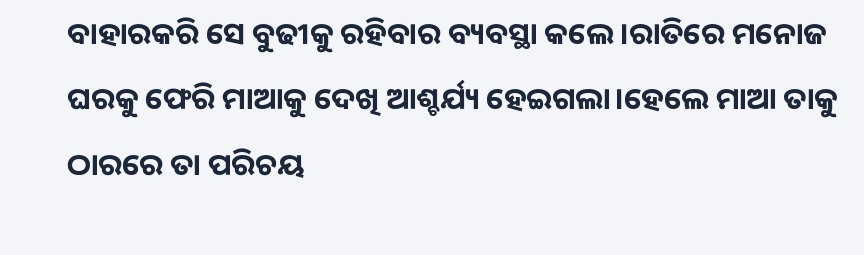ବାହାରକରି ସେ ବୁଢୀକୁ ରହିବାର ବ୍ୟବସ୍ଥା କଲେ।ରାତିରେ ମନୋଜ ଘରକୁ ଫେରି ମାଆକୁ ଦେଖି ଆଶ୍ଚର୍ଯ୍ୟ ହେଇଗଲା।ହେଲେ ମାଆ ତାକୁ ଠାରରେ ତା ପରିଚୟ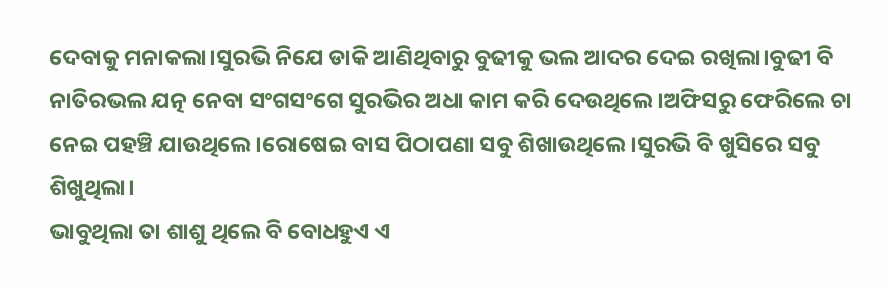ଦେବାକୁ ମନାକଲା।ସୁରଭି ନିଯେ ଡାକି ଆଣିଥିବାରୁ ବୁଢୀକୁ ଭଲ ଆଦର ଦେଇ ରଖିଲା।ବୁଢୀ ବି ନାତିରଭଲ ଯତ୍ନ ନେବା ସଂଗସଂଗେ ସୁରଭିର ଅଧା କାମ କରି ଦେଉଥିଲେ।ଅଫିସରୁ ଫେରିଲେ ଚା ନେଇ ପହଞ୍ଚି ଯାଉଥିଲେ।ରୋଷେଇ ବାସ ପିଠାପଣା ସବୁ ଶିଖାଉଥିଲେ।ସୁରଭି ବି ଖୁସିରେ ସବୁ ଶିଖୁଥିଲା।
ଭାବୁଥିଲା ତା ଶାଶୁ ଥିଲେ ବି ବୋଧହୁଏ ଏ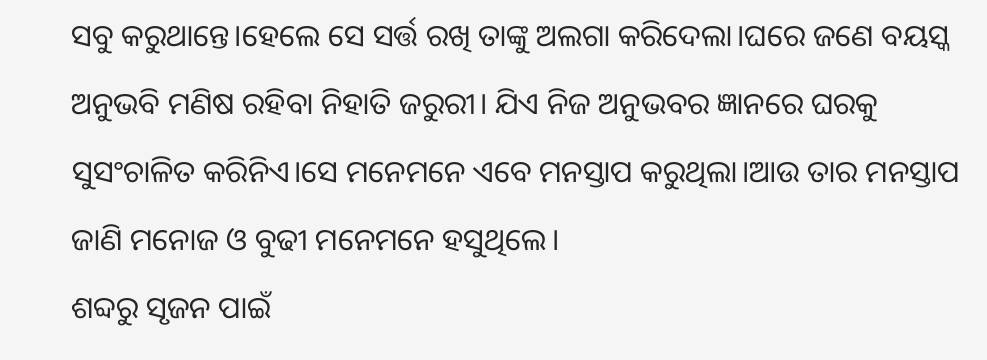ସବୁ କରୁଥାନ୍ତେ।ହେଲେ ସେ ସର୍ତ୍ତ ରଖି ତାଙ୍କୁ ଅଲଗା କରିଦେଲା।ଘରେ ଜଣେ ବୟସ୍କ ଅନୁଭବି ମଣିଷ ରହିବା ନିହାତି ଜରୁରୀ। ଯିଏ ନିଜ ଅନୁଭବର ଜ୍ଞାନରେ ଘରକୁ ସୁସଂଚାଳିତ କରିନିଏ।ସେ ମନେମନେ ଏବେ ମନସ୍ତାପ କରୁଥିଲା।ଆଉ ତାର ମନସ୍ତାପ ଜାଣି ମନୋଜ ଓ ବୁଢୀ ମନେମନେ ହସୁଥିଲେ।
ଶବ୍ଦରୁ ସୃଜନ ପାଇଁ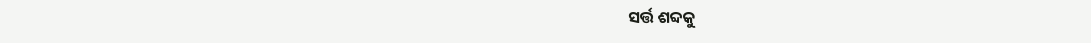ସର୍ତ୍ତ ଶବ୍ଦକୁ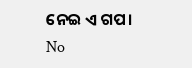ନେଇ ଏ ଗପ।
No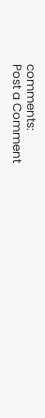comments:
Post a Comment